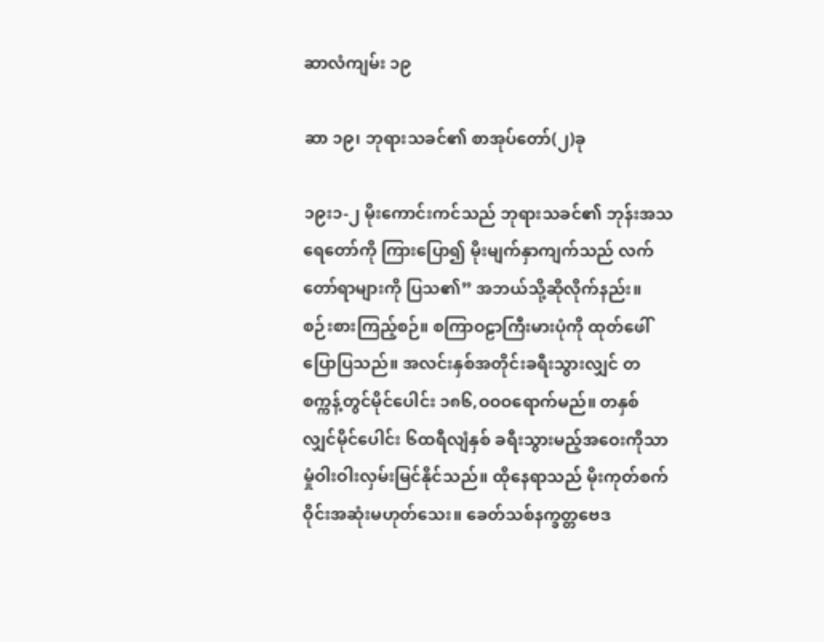ဆာလံကျမ်း ၁၉

ဆာ ၁၉၊ ဘုရားသခင်၏ စာအုပ်တော်(၂)ခု

၁၉း၁-၂ မိုးကောင်းကင်သည် ဘုရားသခင်၏ ဘုန်းအသရေတော်ကို ကြားပြော၍ မိုးမျက်နှာကျက်သည် လက်တော်ရာများကို ပြသ၏” အဘယ်သို့ဆိုလိုက်နည်း။ စဉ်းစားကြည့်စဉ်။ စကြာဝဠာကြီးမားပုံကို ထုတ်ဖေါ်ပြောပြသည်။ အလင်းနှစ်အတိုင်းခရီးသွားလျှင် တစက္ကန့်တွင်မိုင်ပေါင်း ၁၈၆,ဝဝဝရောက်မည်။ တနှစ်လျှင်မိုင်ပေါင်း ၆ထရီလျံနှစ် ခရီးသွားမည့်အဝေးကိုသာ မှုံဝါးဝါးလှမ်းမြင်နိုင်သည်။ ထိုနေရာသည် မိုးကုတ်စက်ဝိုင်းအဆုံးမဟုတ်သေး။ ခေတ်သစ်နက္ခတ္တဗေဒ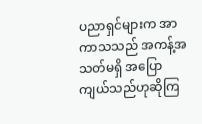ပညာရှင်များက အာကာသသည် အကန့်အသတ်မရှိ အပြောကျယ်သည်ဟုဆိုကြ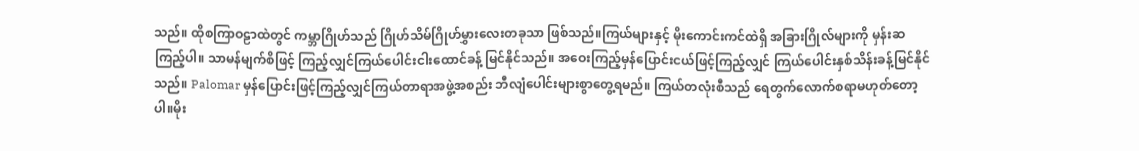သည်။ ထိုစကြာဝဠာထဲတွင် ကမ္ဘာဂြိုဟ်သည် ဂြိုဟ်သိမ်ဂြိုဟ်မွှားလေးတခုသာ ဖြစ်သည်။ကြယ်များနှင့် မိုးကောင်းကင်ထဲရှိ အခြားဂြိုလ်များကို မှန်းဆကြည့်ပါ။ သာမန်မျက်စိဖြင့် ကြည့်လျှင်ကြယ်ပေါင်းငါးထောင်ခန့် မြင်နိုင်သည်။ အဝေးကြည့်မှန်ပြောင်းငယ်ဖြင့်ကြည့်လျှင် ကြယ်ပေါင်းနှစ်သိန်းခန့်မြင်နိုင်သည်။ Palomar မှန်ပြောင်းဖြင့်ကြည့်လျှင်ကြယ်တာရာအဖွဲ့အစည်း ဘီလျံပေါင်းများစွာတွေ့ရမည်။ ကြယ်တလုံးစီသည် ရေတွက်လောက်စရာမဟုတ်တော့ပါ။မိုး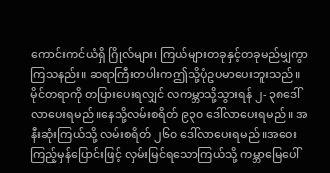ကောင်းကင်ယံရှိ ဂြိုလ်များ၊ ကြယ်များတခုနှင့်တခုမည်မျှကွာကြသနည်း။ ဆရာကြီးတပါးကဤသို့ပုံဥပမာပေးဘူးသည်။ မိုင်တရာကို တပြားပေးရလျှင် လကမ္ဘာသို့သွားရန် ၂- ၃၈ဒေါ်လာပေးရမည်။နေသို့လမ်းစရိတ် ၉၃၀ ဒေါ်လာပေးရမည်။ အနီးဆုံးကြယ်သို့ လမ်းစရိတ် ၂၆၀ ဒေါ်လာပေးရမည်။အဝေးကြည့်မှန်ပြောင်းဖြင့် လှမ်းမြင်ရသောကြယ်သို့ ကမ္ဘာမြေပေါ်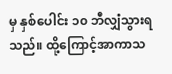မှ နှစ်ပေါင်း ၁၀ ဘီလျှံသွားရသည်။ ထို့ကြောင့်အာကာသ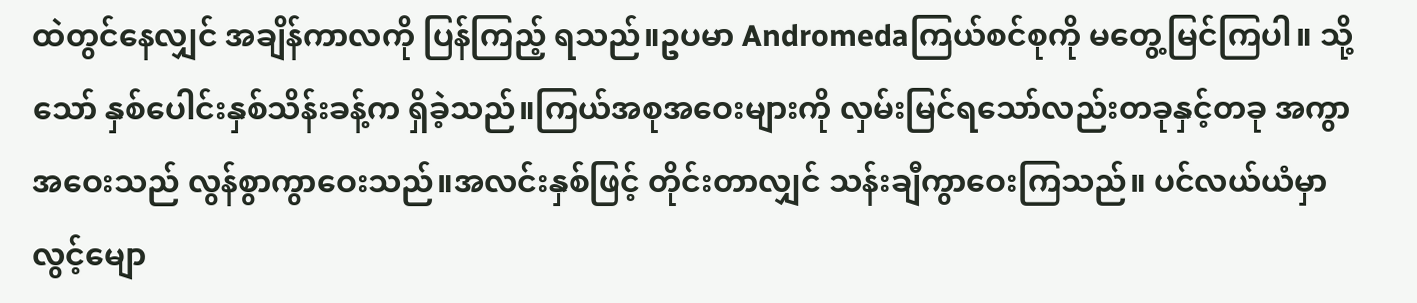ထဲတွင်နေလျှင် အချိန်ကာလကို ပြန်ကြည့် ရသည်။ဥပမာ Andromedaကြယ်စင်စုကို မတွေ့မြင်ကြပါ။ သို့သော် နှစ်ပေါင်းနှစ်သိန်းခန့်က ရှိခဲ့သည်။ကြယ်အစုအဝေးများကို လှမ်းမြင်ရသော်လည်းတခုနှင့်တခု အကွာအဝေးသည် လွန်စွာကွာဝေးသည်။အလင်းနှစ်ဖြင့် တိုင်းတာလျှင် သန်းချီကွာဝေးကြသည်။ ပင်လယ်ယံမှာလွင့်မျော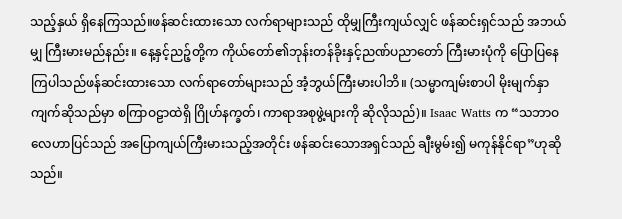သည့်နှယ် ရှိနေကြသည်။ဖန်ဆင်းထားသော လက်ရာများသည် ထိုမျှကြီးကျယ်လျှင် ဖန်ဆင်းရှင်သည် အဘယ်မျှ ကြီးမားမည်နည်း။ နေ့နှင့်ညဉ့်တို့က ကိုယ်တော်၏ဘုန်းတန်ခိုးနှင့်ညဏ်ပညာတော် ကြီးမားပုံကို ပြောပြနေကြပါသည်ဖန်ဆင်းထားသော လက်ရာတော်များသည် အံ့ဘွယ်ကြီးမားပါဘိ။ (သမ္မာကျမ်းစာပါ မိုးမျက်နှာကျက်ဆိုသည်မှာ စကြာဝဠာထဲရှိ ဂြိုဟ်နက္ခတ်၊ ကာရာအစုဖွဲ့များကို ဆိုလိုသည်)။ Isaac Watts က “သဘာဝလေဟာပြင်သည် အပြောကျယ်ကြီးမားသည့်အတိုင်း ဖန်ဆင်းသောအရှင်သည် ချီးမွမ်း၍ မကုန်နိုင်ရာ”ဟုဆိုသည်။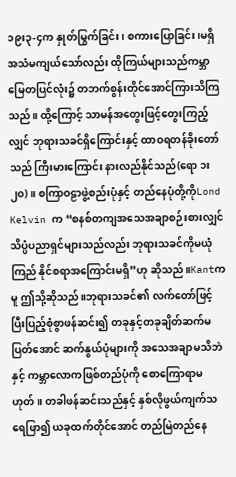၁၉း၃-၄က နှုတ်မြွက်ခြင်း၊ စကားပြောခြင်း၊မရှိ အသံမကျယ်သော်လည်း ထိုကြယ်များသည်ကမ္ဘာမြေတပြင်လုံး၌ တဘက်စွန်းတိုင်အောင်ကြားသိကြသည်။ ထို့ကြောင့် သာမန်အတွေးဖြင့်တွေးကြည့်လျှင် ဘုရားသခင်ရှိကြောင်းနှင့် ထာဝရတန်ခိုးတော်သည် ကြီးမားကြောင်း နားလည်နိုင်သည်(ရော ၁း၂၀)။ စကြာဝဠာဖွဲ့စည်းပုံနှင့် တည်နေပုံတို့ကိုLond Kelvin က “စနစ်တကျအသေအချာစဉ်းစားလျှင် သိပ္ပံပညာရှင်များသည်လည်း ဘုရားသခင်ကိုမယုံကြည် နိုင်စရာအကြောင်းမရှိ”ဟု ဆိုသည်။Kantကမူ ဤသို့ဆိုသည်။ဘုရားသခင်၏ လက်တော်ဖြင့် ပြီးပြည့်စုံစွာဖန်ဆင်း၍ တခုနှင့်တခုချိတ်ဆက်မပြတ်အောင် ဆက်နွယ်ပုံများကို အသေအချာမသိဘဲနှင့် ကမ္ဘာလောကဖြစ်တည်ပုံကို စောကြောရာမဟုတ်။ တခါဖန်ဆင်းသည်နှင့် နှစ်လိုဖွယ်ကျက်သရေဖြာ၍ ယခုထက်တိုင်အောင် တည်မြဲတည်နေ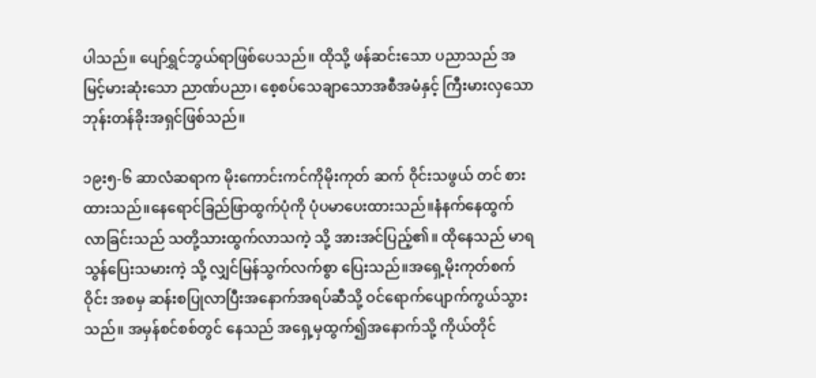ပါသည်။ ပျော်ရွှင်ဘွယ်ရာဖြစ်ပေသည်။ ထိုသို့ ဖန်ဆင်းသော ပညာသည် အမြင့်မားဆုံးသော ညာဏ်ပညာ၊ စေ့စပ်သေချာသောအစီအမံနှင့် ကြီးမားလှသော ဘုန်းတန်ခိုးအရှင်ဖြစ်သည်။

၁၉း၅-၆ ဆာလံဆရာက မိုးကောင်းကင်ကိုမိုးကုတ် ဆက် ဝိုင်းသဖွယ် တင် စားထားသည်။နေရောင်ခြည်ဖြာထွက်ပုံကို ပုံပမာပေးထားသည်။နံနက်နေထွက်လာခြင်းသည် သတို့သားထွက်လာသကဲ့ သို့ အားအင်ပြည့်၏။ ထိုနေသည် မာရသွန်ပြေးသမားကဲ့ သို့ လျှင်မြန်သွက်လက်စွာ ပြေးသည်။အရှေ့မိုးကုတ်စက်ဝိုင်း အစမှ ဆန်းစပြုလာပြီးအနောက်အရပ်ဆီသို့ ဝင်ရောက်ပျောက်ကွယ်သွားသည်။ အမှန်စင်စစ်တွင် နေသည် အရှေ့မှထွက်၍အနောက်သို့ ကိုယ်တိုင်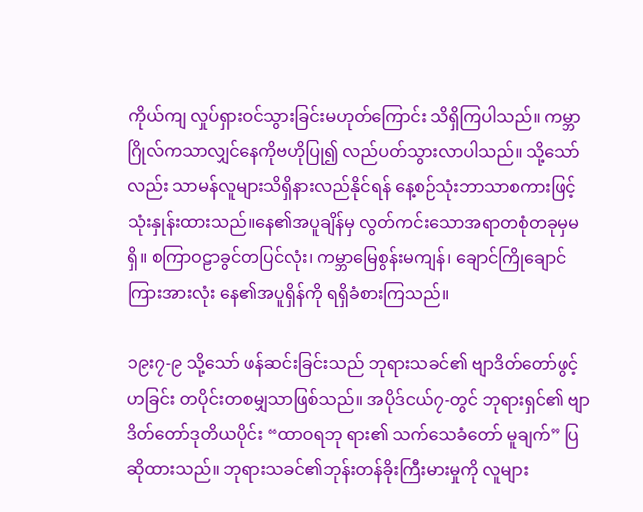ကိုယ်ကျ လှုပ်ရှားဝင်သွားခြင်းမဟုတ်ကြောင်း သိရှိကြပါသည်။ ကမ္ဘာဂြိုလ်ကသာလျှင်နေကိုဗဟိုပြု၍ လည်ပတ်သွားလာပါသည်။ သို့သော်လည်း သာမန်လူများသိရှိနားလည်နိုင်ရန် နေ့စဉ်သုံးဘာသာစကားဖြင့် သုံးနှုန်းထားသည်။နေ၏အပူချိန်မှ လွတ်ကင်းသောအရာတစုံတခုမှမရှိ။ စကြာဝဠာခွင်တပြင်လုံး၊ ကမ္ဘာမြေစွန်းမကျန်၊ ချောင်ကြိုချောင်ကြားအားလုံး နေ၏အပူရှိန်ကို ရရှိခံစားကြသည်။

၁၉း၇-၉ သို့သော် ဖန်ဆင်းခြင်းသည် ဘုရားသခင်၏ ဗျာဒိတ်တော်ဖွင့်ဟခြင်း တပိုင်းတစမျှသာဖြစ်သည်။ အပိုဒ်ငယ်၇-တွင် ဘုရားရှင်၏ ဗျာဒိတ်တော်ဒုတိယပိုင်း “ထာဝရဘု ရား၏ သက်သေခံတော် မူချက်” ပြဆိုထားသည်။ ဘုရားသခင်၏ဘုန်းတန်ခိုးကြီးမားမှုကို လူများ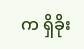က ရှိခိုး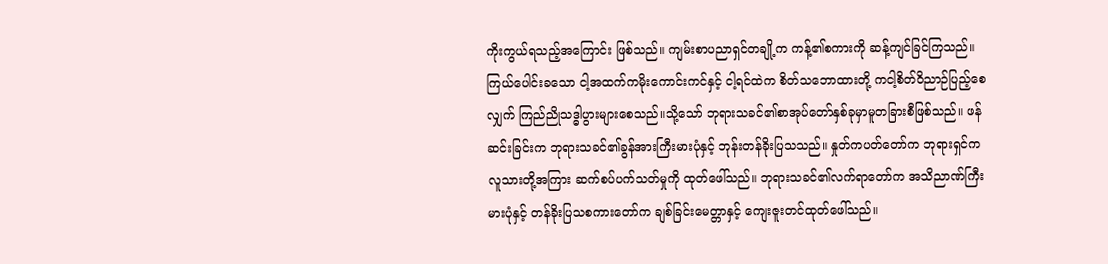ကိုးကွယ်ရသည့်အကြောင်း ဖြစ်သည်။ ကျမ်းစာပညာရှင်တချို့က ကန့်၏စကားကို ဆန့်ကျင်ခြင်ကြသည်။ကြယ်ပေါင်းခသော ငါ့အထက်ကမိုးကောင်းကင်နှင့် ငါ့ရင်ထဲက စိတ်သဘောထားတို့ ကငါ့စိတ်ဝိညာဉ်ပြည့်စေလျှက် ကြည်ညိုသဒ္ဓါပွားများစေသည်။သို့သော် ဘုရားသခင်၏စာအုပ်တော်နှစ်ခုမှာမူတခြားစီဖြစ်သည်။ ဖန်ဆင်းခြင်းက ဘုရားသခင်၏ခွန်အားကြီးမားပုံနှင့် ဘုန်းတန်ခိုးပြသသည်။ နှုတ်ကပတ်တော်က ဘုရားရှင်က လူသားတို့အကြား ဆက်စပ်ပက်သတ်မှုကို ထုတ်ဖေါ်သည်။ ဘုရားသခင်၏လက်ရာတော်က အသိညာဏ်ကြီးမားပုံနှင့် တန်ခိုးပြသစကားတော်က ချစ်ခြင်းမေတ္တာနှင့် ကျေးဇူးတင်ထုတ်ဖေါ်သည်။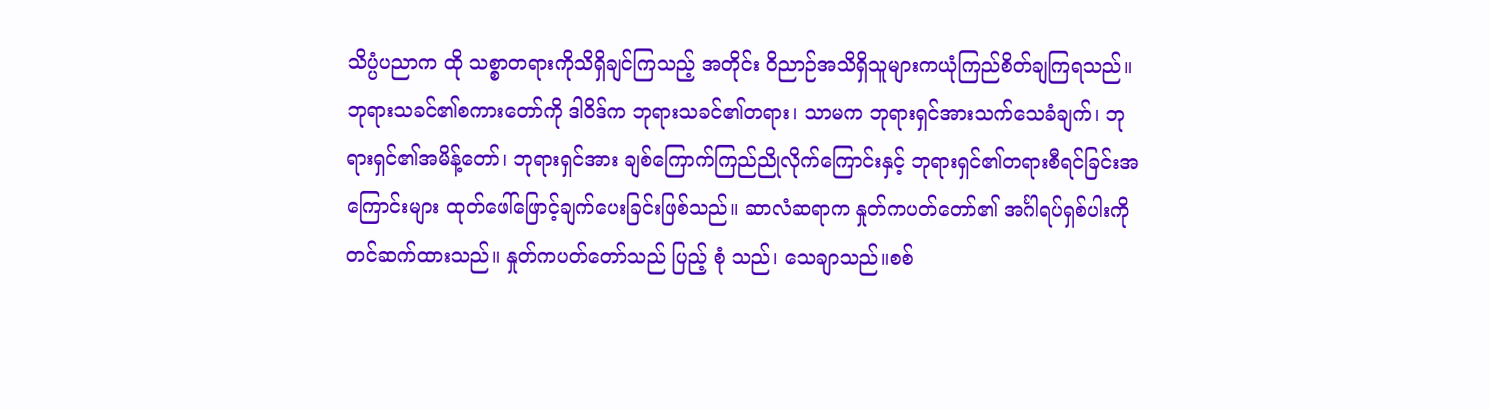သိပ္ပံပညာက ထို သစ္စာတရားကိုသိရှိချင်ကြသည့် အတိုင်း ဝိညာဉ်အသိရှိသူများကယုံကြည်စိတ်ချကြရသည်။ဘုရားသခင်၏စကားတော်ကို ဒါဝိဒ်က ဘုရားသခင်၏တရား၊ သာမက ဘုရားရှင်အားသက်သေခံချက်၊ ဘုရားရှင်၏အမိန့်တော်၊ ဘုရားရှင်အား ချစ်ကြောက်ကြည်ညိုလိုက်ကြောင်းနှင့် ဘုရားရှင်၏တရားစီရင်ခြင်းအကြောင်းများ ထုတ်ဖေါ်ဖြောင့်ချက်ပေးခြင်းဖြစ်သည်။ ဆာလံဆရာက နှုတ်ကပတ်တော်၏ အင်္ဂါရပ်ရှစ်ပါးကို တင်ဆက်ထားသည်။ နှုတ်ကပတ်တော်သည် ပြည့် စုံ သည်၊ သေချာသည်။စစ်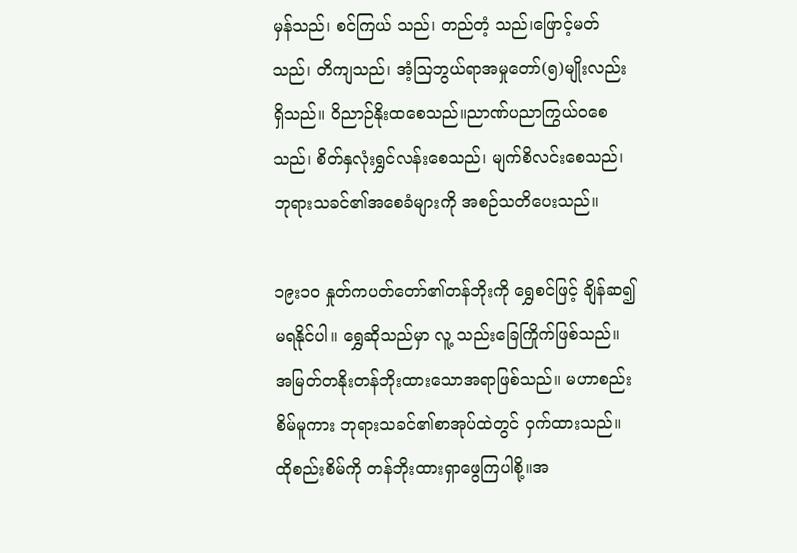မှန်သည်၊ စင်ကြယ် သည်၊ တည်တံ့ သည်၊ဖြောင့်မတ်သည်၊ တိကျသည်၊ အံ့ဩဘွယ်ရာအမှုတော်(၅)မျိုးလည်းရှိသည်။ ဝိညာဉ်နိုးထစေသည်။ညာဏ်ပညာကြွယ်ဝစေသည်၊ စိတ်နှလုံးရွှင်လန်းစေသည်၊ မျက်စိလင်းစေသည်၊ ဘုရားသခင်၏အစေခံများကို အစဉ်သတိပေးသည်။

၁၉း၁၀ နှုတ်ကပတ်တော်၏တန်ဘိုးကို ရွှေစင်ဖြင့် ချိန်ဆ၍မရနိုင်ပါ။ ရွှေဆိုသည်မှာ လူ့ သည်းခြေကြိုက်ဖြစ်သည်။ အမြတ်တနိုးတန်ဘိုးထားသောအရာဖြစ်သည်။ မဟာစည်းစိမ်မူကား ဘုရားသခင်၏စာအုပ်ထဲတွင် ဝှက်ထားသည်။ ထိုစည်းစိမ်ကို တန်ဘိုးထားရှာဖွေကြပါစို့။အ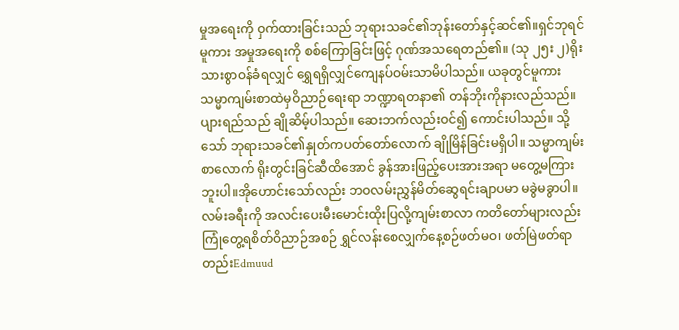မှုအရေးကို ဝှက်ထားခြင်းသည် ဘုရားသခင်၏ဘုန်းတော်နှင့်ဆင်၏။ရှင်ဘုရင်မူကား အမှုအရေးကို စစ်ကြောခြင်းဖြင့် ဂုဏ်အသရေတည်၏။ (သု ၂၅း ၂)ရိုးသားစွာဝန်ခံရလျှင် ရွှေရရှိလျှင်ကျေနပ်ဝမ်းသာမိပါသည်။ ယခုတွင်မူကား သမ္မာကျမ်းစာထဲမှဝိညာဉ်ရေးရာ ဘဏ္ဍာရတနာ၏ တန်ဘိုးကိုနားလည်သည်။ ပျားရည်သည် ချိုဆိမ့်ပါသည်။ ဆေးဘက်လည်းဝင်၍ ကောင်းပါသည်။ သို့သော် ဘုရားသခင်၏နှုတ်ကပတ်တော်လောက် ချိုမြိန်ခြင်းမရှိပါ။ သမ္မာကျမ်းစာလောက် ရိုးတွင်းခြင်ဆီထိအောင် ခွန်အားဖြည့်ပေးအားအရာ မတွေ့မကြားဘူးပါ။အိုဟောင်းသော်လည်း ဘဝလမ်းညွှန်မိတ်ဆွေရင်းချာပမာ မခွဲမခွာပါ။လမ်းခရီးကို အလင်းပေးမီးမောင်းထိုးပြလို့ကျမ်းစာလာ ကတိတော်များလည်း ကြုံတွေ့ရစိတ်ဝိညာဉ်အစဉ် ရွှင်လန်းစေလျှက်နေ့စဉ်ဖတ်မဝ၊ ဖတ်မြဲဖတ်ရာတည်းEdmuud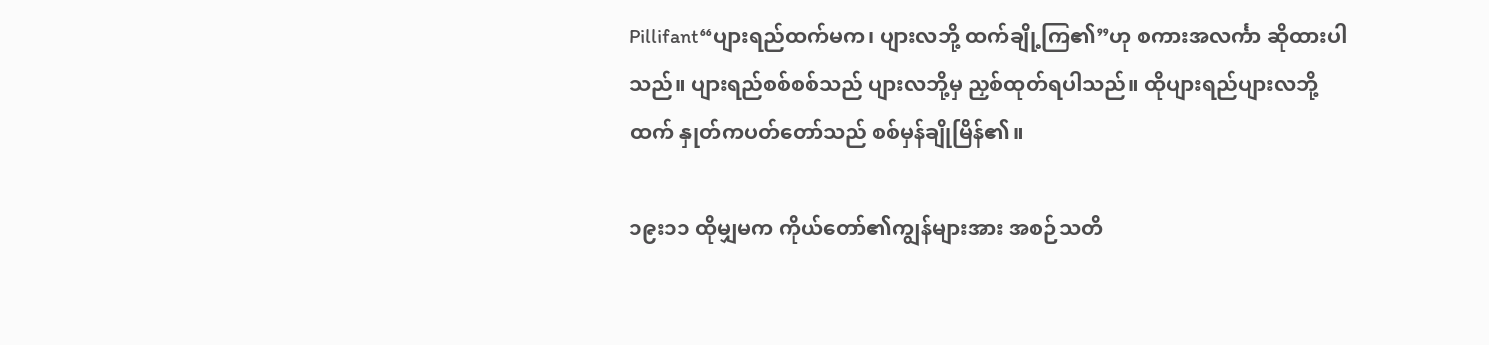Pillifant“ပျားရည်ထက်မက၊ ပျားလဘို့ ထက်ချို့ကြ၏”ဟု စကားအလင်္ကာ ဆိုထားပါသည်။ ပျားရည်စစ်စစ်သည် ပျားလဘို့မှ ညှစ်ထုတ်ရပါသည်။ ထိုပျားရည်ပျားလဘို့ထက် နှုတ်ကပတ်တော်သည် စစ်မှန်ချိုမြိန်၏။

၁၉း၁၁ ထိုမျှမက ကိုယ်တော်၏ကျွန်များအား အစဉ်သတိ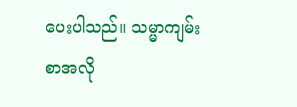ပေးပါသည်။ သမ္မာကျမ်းစာအလို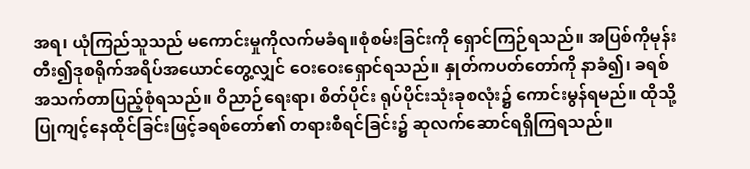အရ၊ ယုံကြည်သူသည် မကောင်းမှုကိုလက်မခံရ။စုံစမ်းခြင်းကို ရှောင်ကြဉ်ရသည်။ အပြစ်ကိုမုန်းတီး၍ဒုစရိုက်အရိပ်အယောင်တွေ့လျှင် ဝေးဝေးရှောင်ရသည်။ နှုတ်ကပတ်တော်ကို နာခံ၍၊ ခရစ်အသက်တာပြည့်စုံရသည်။ ဝိညာဉ်ရေးရာ၊ စိတ်ပိုင်း ရုပ်ပိုင်းသုံးခုစလုံး၌ ကောင်းမွန်ရမည်။ ထိုသို့ပြုကျင့်နေထိုင်ခြင်းဖြင့်ခရစ်တော်၏ တရားစီရင်ခြင်း၌ ဆုလက်ဆောင်ရရှိကြရသည်။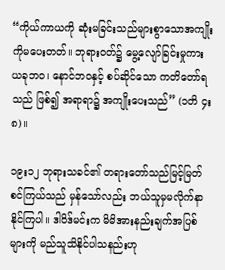“ကိုယ်ကာယကို ဆုံးမခြင်းသည်များစွာသောအကျိုးကိုမပေးတတ်။ ဘုရားဝတ်၌ မွေ့လျော်ခြင်းမှုကား ယခုဘဝ၊ နောင်ဘဝနှင့် စပ်ဆိုင်သော ကတိတော်ရသည် ဖြစ်၍ အရာရာ၌ အကျိုးပေးသည်” (၁တိ ၄း၈)။

၁၉း၁၂ ဘုရားသခင်၏ တရားတော်သည်မြင့်မြတ်စင်ကြယ်သည် မှန်သော်လည်း ဘယ်သူမှမလိုက်နာနိုင်ကြပါ။ ဒါဝိဒ်မင်းက မိမိအားနည်းချက်အပြစ်များကို မည်သူသိနိုင်ပါသနည်းဟု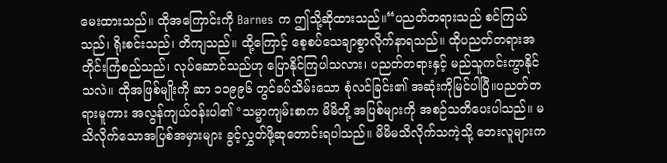မေးထားသည်။ ထိုအကြောင်းကို Barnes က ဤသို့ဆိုထားသည်။“ပညတ်တရားသည် စင်ကြယ်သည်၊ ရိုးစင်းသည်၊ တိကျသည်။ ထို့ကြောင့် စေ့စပ်သေချာစွာလိုက်နာရသည်။ ထိုပညတ်တရားအတိုင်းကြံစည်သည်၊ လုပ်ဆောင်သည်ဟု ပြောနိုင်ကြပါသလား၊ ပညတ်တရားနှင့် မည်သူကင်းကွာနိုင်သလဲ။ ထိုအဖြစ်မျိုးကို ဆာ ၁၁၉၉၆ တွင်ခပ်သိမ်းသော စုံလင်ခြင်း၏ အဆုံးကိုမြင်ပါပြီ။ပညတ်တရားမူကား အလွန်ကျယ်ဝန်းပါ၏ °သမ္မာကျမ်းစာက မိမိတို့ အပြစ်များကို အစဉ်သတိပေးပါသည်။ မသိလိုက်သောအပြစ်အမှားများ ခွင့်လွှတ်ဖို့ဆုတောင်းရပါသည်။ မိမိမသိလိုက်သကဲ့သို့ ဘေးလူများက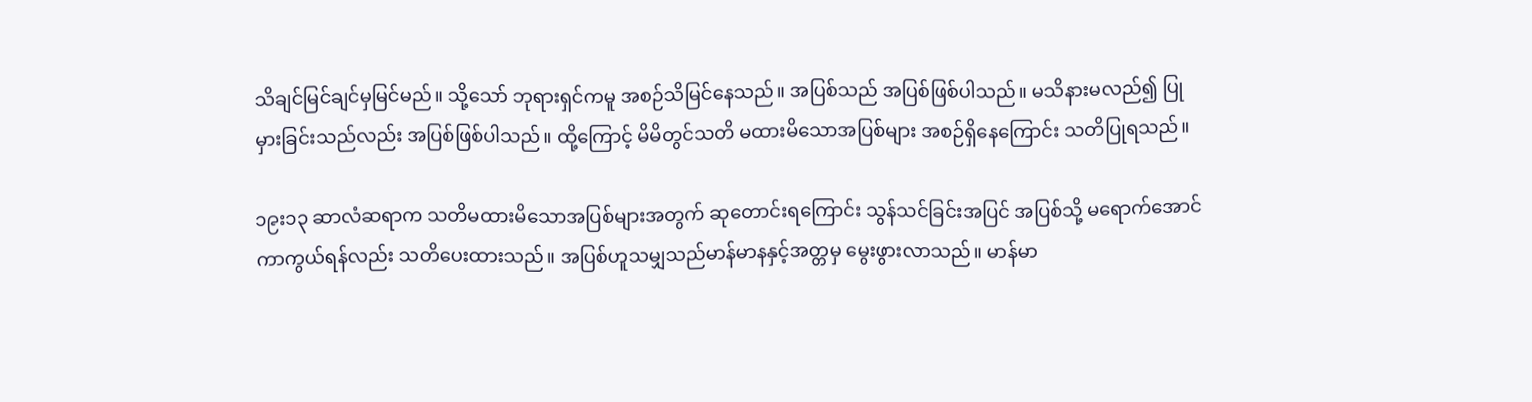သိချင်မြင်ချင်မှမြင်မည်။ သို့သော် ဘုရားရှင်ကမူ အစဉ်သိမြင်နေသည်။ အပြစ်သည် အပြစ်ဖြစ်ပါသည်။ မသိနားမလည်၍ ပြုမှားခြင်းသည်လည်း အပြစ်ဖြစ်ပါသည်။ ထို့ကြောင့် မိမိတွင်သတိ မထားမိသောအပြစ်များ အစဉ်ရှိနေကြောင်း သတိပြုရသည်။

၁၉း၁၃ ဆာလံဆရာက သတိမထားမိသောအပြစ်များအတွက် ဆုတောင်းရကြောင်း သွန်သင်ခြင်းအပြင် အပြစ်သို့ မရောက်အောင် ကာကွယ်ရန်လည်း သတိပေးထားသည်။ အပြစ်ဟူသမျှသည်မာန်မာနနှင့်အတ္တမှ မွေးဖွားလာသည်။ မာန်မာ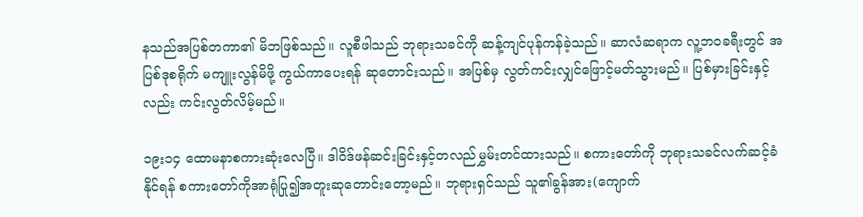နသည်အပြစ်တကာ၏ မိဘဖြစ်သည်။ လူစီဖါသည် ဘုရားသခင်ကို ဆန့်ကျင်ပုန်ကန်ခဲ့သည်။ ဆာလံဆရာက လူ့ဘဝခရီးတွင် အပြစ်ဒုစရိုက် မကျူးလွန်မိဖို့ ကွယ်ကာပေးရန် ဆုတောင်းသည်။ အပြစ်မှ လွတ်ကင်းလျှင်ဖြောင့်မတ်သွားမည်။ ပြစ်မှားခြင်းနှင့်လည်း ကင်းလွတ်လိမ့်မည်။

၁၉း၁၄ ထောမနာစကားဆုံးလေပြီ။ ဒါဝိဒ်ဖန်ဆင်းခြင်းနှင့်တလည်မွှမ်းတင်ထားသည်။ စကားတော်ကို ဘုရားသခင်လက်ဆင့်ခံနိုင်ရန် စကားတော်ကိုအာရုံပြု၍အတူးဆုတောင်းတော့မည်။ ဘုရားရှင်သည် သူ၏ခွန်အား(ကျောက်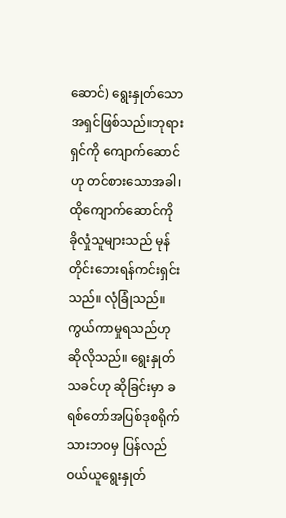ဆောင်) ရွေးနှုတ်သောအရှင်ဖြစ်သည်။ဘုရားရှင်ကို ကျောက်ဆောင်ဟု တင်စားသောအခါ၊ထိုကျောက်ဆောင်ကို ခိုလှုံသူများသည် မုန်တိုင်းဘေးရန်ကင်းရှင်းသည်။ လုံခြုံသည်။ ကွယ်ကာမှုရသည်ဟုဆိုလိုသည်။ ရွေးနှုတ်သခင်ဟု ဆိုခြင်းမှာ ခရစ်တော်အပြစ်ဒုစရိုက်သားဘ၀မှ ပြန်လည်ဝယ်ယူရွေးနှုတ်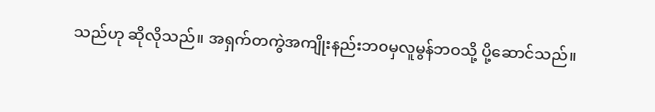သည်ဟု ဆိုလိုသည်။ အရှက်တကွဲအကျိုးနည်းဘ၀မှလူမွန်ဘဝသို့ ပို့ဆောင်သည်။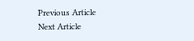Previous Article
Next Article